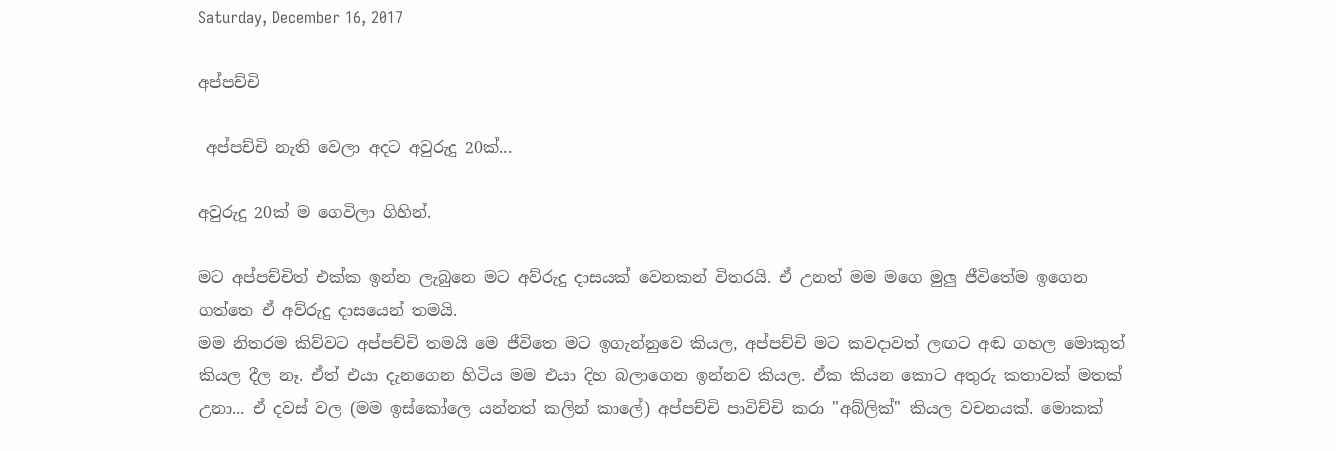Saturday, December 16, 2017

අප්පච්චි

 අප්පච්චි නැති වෙලා අදට අවුරුදු 20ක්...

අවුරුදු 20ක් ම ගෙවිලා ගිහින්.

මට අප්පච්චිත් එක්ක ඉන්න ලැබුනෙ මට අව්රුදු දාසයක් වෙනකන් විතරයි. ඒ උනත් මම මගෙ මුලු ජීවිතේම ඉගෙන ගත්තෙ ඒ අව්රුදු දාසයෙන් තමයි.
මම නිතරම කිව්වට අප්පච්චි තමයි මෙ ජීවිතෙ මට ඉගැන්නුවෙ කියල, අප්පච්චි මට කවදාවත් ලඟට අඬ ගහල මොකුත් කියල දීල නෑ. ඒත් එයා දැනගෙන හිටිය මම එයා දිහ බලාගෙන ඉන්නව කියල. ඒක කියන කොට අතුරු කතාවක් මතක් උනා... ඒ දවස් වල (මම ඉස්කෝලෙ යන්නත් කලින් කාලේ) අප්පච්චි පාවිච්චි කරා "අබ්ලික්" කියල වචනයක්. මොකක්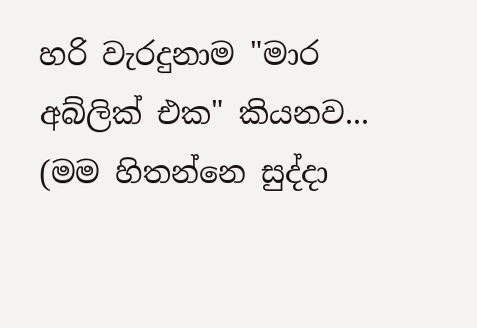හරි වැරදුනාම "මාර අබ්ලික් එක" කියනව... (මම හිතන්නෙ සුද්දා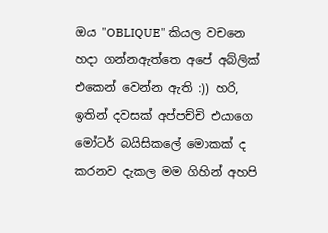ඔය "OBLIQUE" කියල වචනෙ හදා ගන්නඇත්තෙ අපේ අබ්ලික් එකෙන් වෙන්න ඇති :)) හරි, ඉතින් දවසක් අප්පච්චි එයාගෙ මෝටර් බයිසිකලේ මොකක් ද කරනව දැකල මම ගිහින් අහපි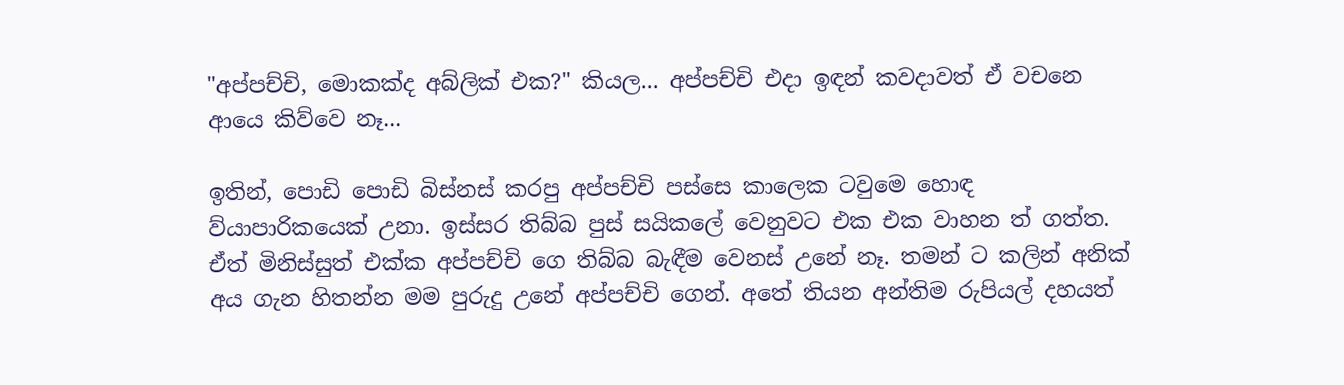"අප්පච්චි, මොකක්ද අබ්ලික් එක?" කියල... අප්පච්චි එදා ඉඳන් කවදාවත් ඒ වචනෙ ආයෙ කිව්වෙ නෑ...

ඉතින්, පොඩි පොඩි බිස්නස් කරපු අප්පච්චි පස්සෙ කාලෙක ටවුමෙ හොඳ ව්යාපාරිකයෙක් උනා. ඉස්සර තිබ්බ පුස් සයිකලේ වෙනුවට එක එක වාහන ත් ගත්ත. ඒත් මිනිස්සුත් එක්ක අප්පච්චි ගෙ තිබ්බ බැඳීම වෙනස් උනේ නෑ. තමන් ට කලින් අනික් අය ගැන හිතන්න මම පුරුදු උනේ අප්පච්චි ගෙන්. අතේ තියන අන්තිම රුපියල් දහයත්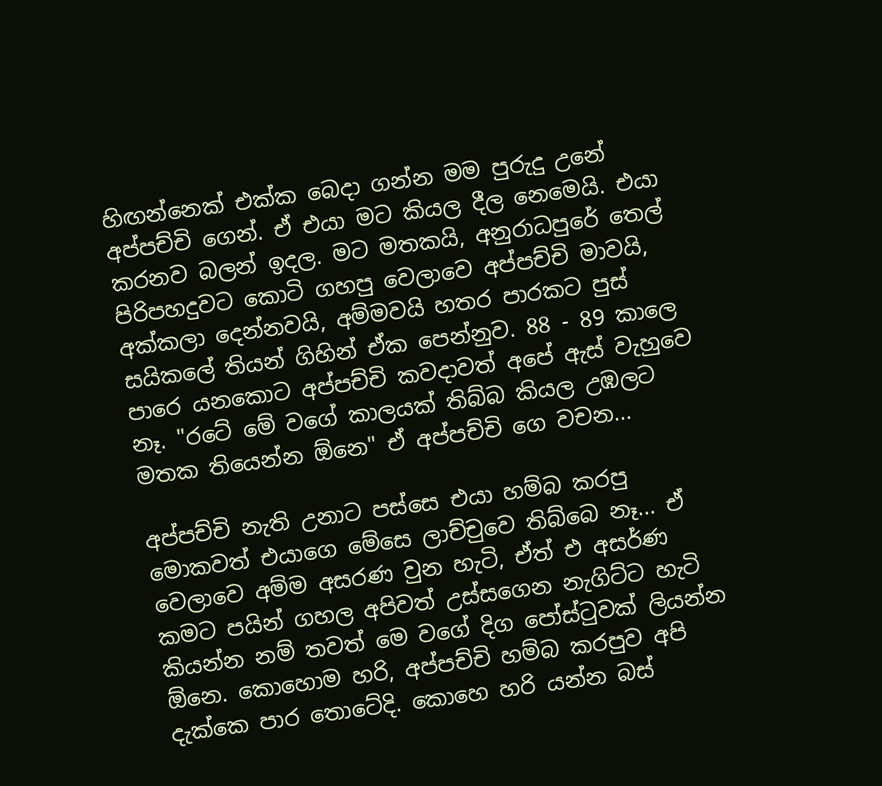හිඟන්නෙක් එක්ක බෙදා ගන්න මම පුරුදු උනේ අප්පච්චි ගෙන්. ඒ එයා මට කියල දීල නෙමෙයි. එයා කරනව බලන් ඉදල. මට මතකයි, අනුරාධපුරේ තෙල් පිරිපහදුවට කොටි ගහපු වෙලාවෙ අප්පච්චි මාවයි, අක්කලා දෙන්නවයි, අම්මවයි හතර පාරකට පුස් සයිකලේ තියන් ගිහින් ඒක පෙන්නුව. 88 - 89 කාලෙ පාරෙ යනකොට අප්පච්චි කවදාවත් අපේ ඇස් වැහුවෙ නෑ. "රටේ මේ වගේ කාලයක් තිබ්බ කියල උඹලට මතක තියෙන්න ඕනෙ" ඒ අප්පච්චි ගෙ වචන...

අප්පච්චි නැති උනාට පස්සෙ එයා හම්බ කරපු මොකවත් එයාගෙ මේසෙ ලාච්චුවෙ තිබ්බෙ නෑ... ඒ වෙලාවෙ අම්ම අසරණ වුන හැටි, ඒත් එ අසර්ණ කමට පයින් ගහල අපිවත් උස්සගෙන නැගිට්ට හැටි කියන්න නම් තවත් මෙ වගේ දිග පෝස්ටුවක් ලියන්න ඕනෙ. කොහොම හරි, අප්පච්චි හම්බ කරපුව අපි දැක්කෙ පාර තොටේදි. කොහෙ හරි යන්න බස්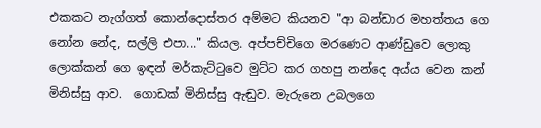එකකට නැග්ගත් කොන්දොස්තර අම්මට කියනව "ආ බන්ඩාර මහත්තය ගෙ නෝන නේද, සල්ලි එපා..." කියල. අප්පච්චිගෙ මරණෙට ආණ්ඩුවෙ ලොකු ලොක්කන් ගෙ ඉඳන් මර්කැට්ටුවෙ මුට්ට කර ගහපු නන්දෙ අය්ය වෙන කන් මිනිස්සු ආව.  ගොඩක් මිනිස්සු ඇඬුව. මැරුනෙ උබලගෙ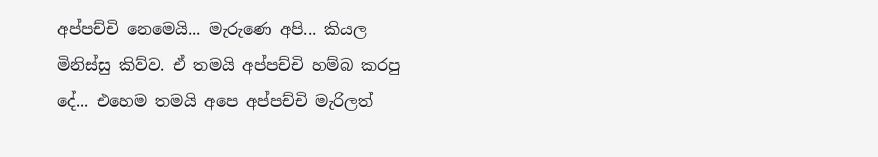අප්පච්චි නෙමෙයි... මැරුණෙ අපි... කියල මිනිස්සු කිව්ව. ඒ තමයි අප්පච්චි හම්බ කරපු දේ... එහෙම තමයි අපෙ අප්පච්චි මැරිලත්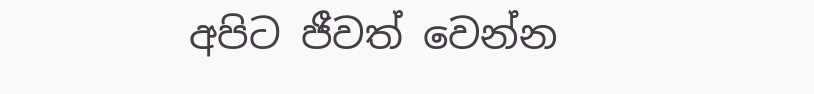අපිට ජීවත් වෙන්න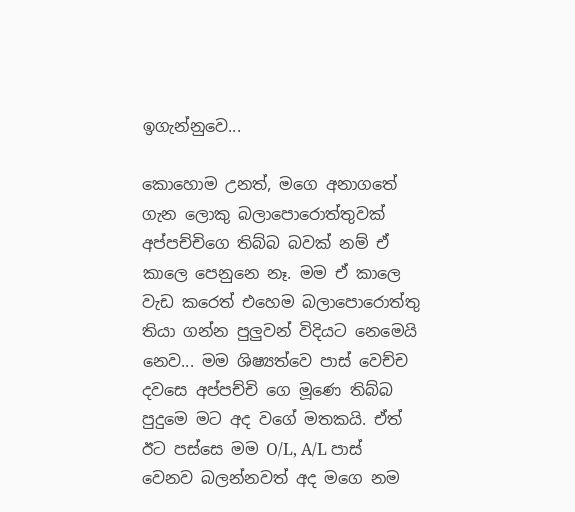ඉගැන්නුවෙ...

කොහොම උනත්, මගෙ අනාගතේ ගැන ලොකු බලාපොරොත්තුවක් අප්පච්චිගෙ තිබ්බ බවක් නම් ඒ කාලෙ පෙනුනෙ නෑ. මම ඒ කාලෙ වැඩ කරෙත් එහෙම බලාපොරොත්තු තියා ගන්න පුලුවන් විදියට නෙමෙයි නෙව... මම ශිෂ්‍යත්වෙ පාස් වෙච්ච දවසෙ අප්පච්චි ගෙ මූණෙ තිබ්බ පුදුමෙ මට අද වගේ මතකයි. ඒත් ඊට පස්සෙ මම O/L, A/L පාස් වෙනව බලන්නවත් අද මගෙ නම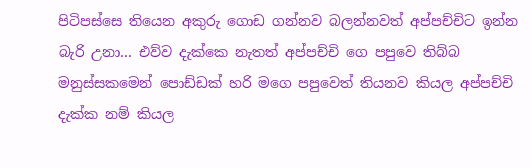පිටිපස්සෙ තියෙන අකුරු ගොඩ ගන්නව බලන්නවත් අප්පච්චිට ඉන්න බැරි උනා... එව්ව දැක්කෙ නැතත් අප්පච්චි ගෙ පපුවෙ තිබ්බ මනුස්සකමෙන් පොඩ්ඩක් හරි මගෙ පපුවෙත් තියනව කියල අප්පච්චි දැක්ක නම් කියල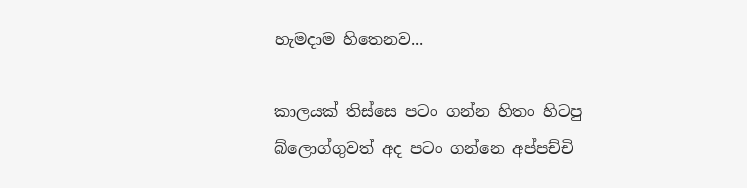හැමදාම හිතෙනව...

කාලයක් තිස්සෙ පටං ගන්න හිතං හිටපු බ්ලොග්ගුවත් අද පටං ගන්නෙ අප්පච්චි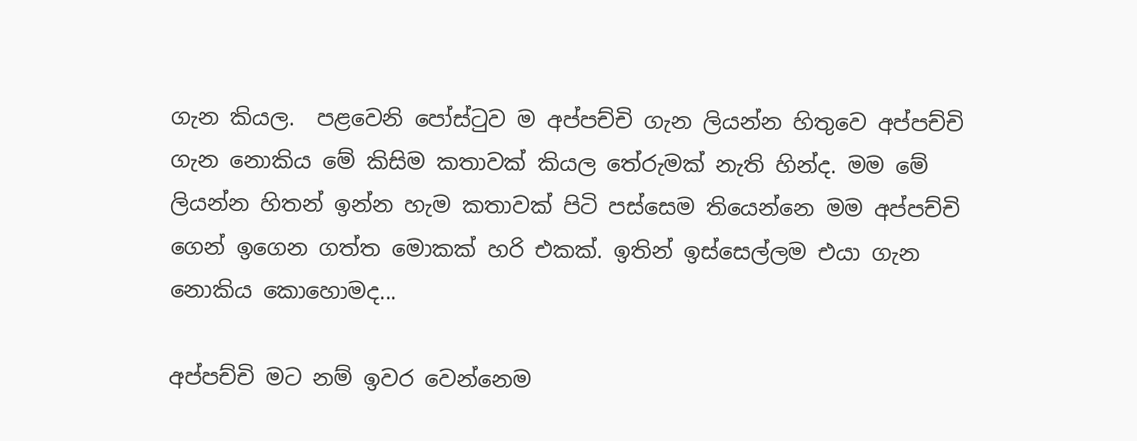ගැන කියල.  පළවෙනි පෝස්ටුව ම අප්පච්චි ගැන ලියන්න හිතුවෙ අප්පච්චි ගැන නොකිය මේ කිසිම කතාවක් කියල තේරුමක් නැති හින්ද. මම මේ ලියන්න හිතන් ඉන්න හැම කතාවක් පිටි පස්සෙම තියෙන්නෙ මම අප්පච්චි ගෙන් ඉගෙන ගත්ත මොකක් හරි එකක්. ඉතින් ඉස්සෙල්ලම එයා ගැන නොකිය කොහොමද...

අප්පච්චි මට නම් ඉවර වෙන්නෙම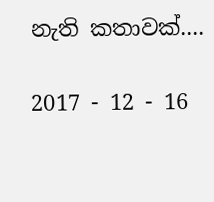නැති කතාවක්....

2017 - 12 - 16